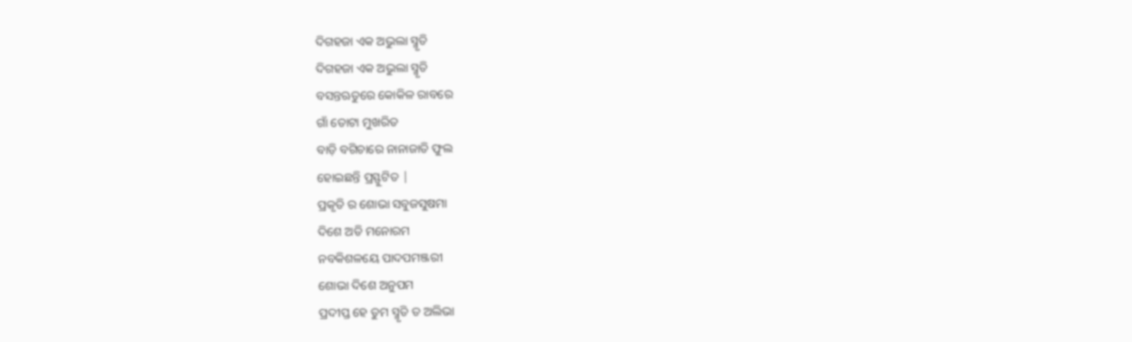ଦିଗହଜା ଏକ ଅଭୁଲା ସ୍ମୃତି
ଦିଗହଜା ଏକ ଅଭୁଲା ସ୍ମୃତି
ବସନ୍ତଋତୁରେ କୋକିଳ ରାବରେ
ଗାଁ ତୋଟା ମୁଖରିତ
ବାଡ଼ି ବଗିଚାରେ ନାନାଜାତି ଫୁଲ
ହୋଇଛନ୍ତି ପ୍ରସ୍ଫୁଟିତ |
ପ୍ରକୃତି ର ଶୋଭା ସବୁଜସୁଷମା
ଦିଶେ ଅତି ମନୋରମ
ନବକିଶଳୟେ ପାଦପମଞ୍ଜରୀ
ଶୋଭା ଦିଶେ ଅନୁପମ
ପ୍ରଦୀପ୍ତ ହେ ତୁମ ସ୍ମୃତି ତ ଅଲିଭା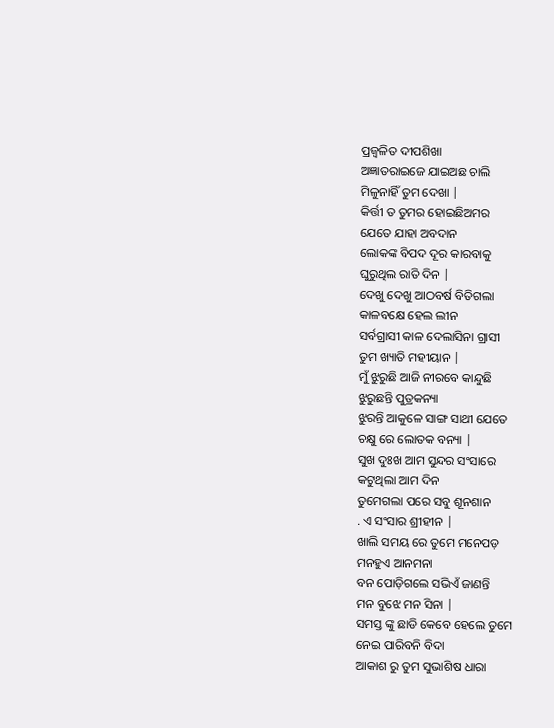ପ୍ରଜ୍ଵଳିତ ଦୀପଶିଖା
ଅଜ୍ଞାତରାଇଜେ ଯାଇଅଛ ଚାଲି
ମିଳୁନାହିଁ ତୁମ ଦେଖା |
କିର୍ତ୍ତୀ ତ ତୁମର ହୋଇଛିଅମର
ଯେତେ ଯାହା ଅବଦାନ
ଲୋକଙ୍କ ବିପଦ ଦୂର କାରବାକୁ
ଘୁରୁଥିଲ ରାତି ଦିନ |
ଦେଖୁ ଦେଖୁ ଆଠବର୍ଷ ବିତିଗଲା
କାଳବକ୍ଷେ ହେଲ ଲୀନ
ସର୍ବଗ୍ରାସୀ କାଳ ଦେଲାସିନା ଗ୍ରାସୀ
ତୁମ ଖ୍ୟାତି ମହୀୟାନ |
ମୁଁ ଝୁରୁଛି ଆଜି ନୀରବେ କାନ୍ଦୁଛି
ଝୁରୁଛନ୍ତି ପୁତ୍ରକନ୍ୟା
ଝୁରନ୍ତି ଆକୁଳେ ସାଙ୍ଗ ସାଥୀ ଯେତେ
ଚକ୍ଷୁ ରେ ଲୋତକ ବନ୍ୟା |
ସୁଖ ଦୁଃଖ ଆମ ସୁନ୍ଦର ସଂସାରେ
କଟୁଥିଲା ଆମ ଦିନ
ତୁମେଗଲା ପରେ ସବୁ ଶୂନଶାନ
. ଏ ସଂସାର ଶ୍ରୀହୀନ |
ଖାଲି ସମୟ ରେ ତୁମେ ମନେପଡ଼
ମନହୁଏ ଆନମନା
ବନ ପୋଡ଼ିଗଲେ ସଭିଏଁ ଜାଣନ୍ତି
ମନ ବୁଝେ ମନ ସିନା |
ସମସ୍ତ ଙ୍କୁ ଛାଡି କେବେ ହେଲେ ତୁମେ
ନେଇ ପାରିବନି ବିଦା
ଆକାଶ ରୁ ତୁମ ସୁଭାଶିଷ ଧାରା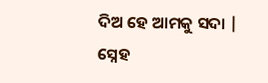ଦିଅ ହେ ଆମକୁ ସଦା |
ସ୍ନେହ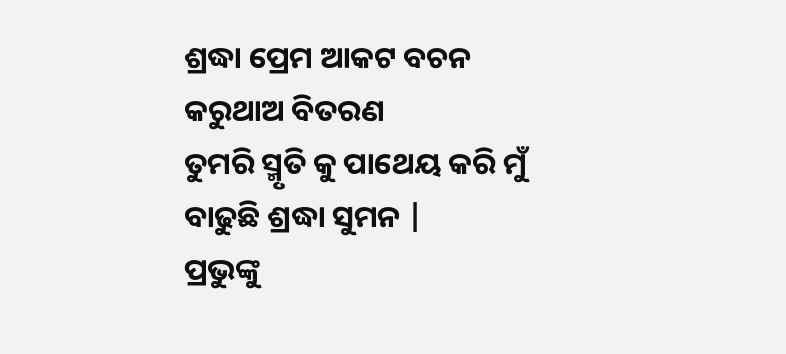ଶ୍ରଦ୍ଧା ପ୍ରେମ ଆକଟ ବଚନ
କରୁଥାଅ ବିତରଣ
ତୁମରି ସ୍ମୃତି କୁ ପାଥେୟ କରି ମୁଁ
ବାଢୁଛି ଶ୍ରଦ୍ଧା ସୁମନ |
ପ୍ରଭୁଙ୍କୁ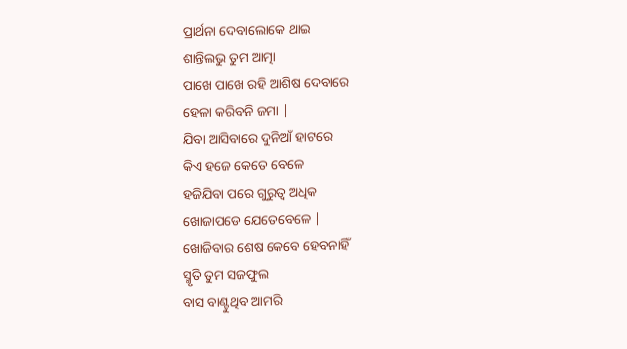ପ୍ରାର୍ଥନା ଦେବାଲୋକେ ଥାଇ
ଶାନ୍ତିଲଭୁ ତୁମ ଆତ୍ମା
ପାଖେ ପାଖେ ରହି ଆଶିଷ ଦେବାରେ
ହେଳା କରିବନି ଜମା |
ଯିବା ଆସିବାରେ ଦୁନିଆଁ ହାଟରେ
କିଏ ହଜେ କେତେ ବେଳେ
ହଜିଯିବା ପରେ ଗୁରୁତ୍ୱ ଅଧିକ
ଖୋଜାପଡେ ଯେତେବେଳେ |
ଖୋଜିବାର ଶେଷ କେବେ ହେବନାହିଁ
ସ୍ମୃତି ତୁମ ସଜଫୁଲ
ବାସ ବାଣ୍ଟୁଥିବ ଆମରି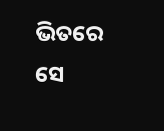ଭିତରେ
ସେ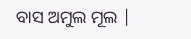ବାସ ଅମୁଲ ମୂଲ |